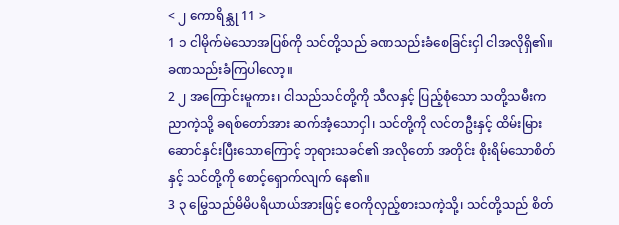< ၂ ကောရိန္သု 11 >
1 ၁ ငါမိုက်မဲသောအပြစ်ကို သင်တို့သည် ခဏသည်းခံစေခြင်းငှါ ငါအလိုရှိ၏။ ခဏသည်းခံကြပါလော့။
2 ၂ အကြောင်းမူကား၊ ငါသည်သင်တို့ကို သီလနှင့် ပြည့်စုံသော သတို့သမီးကညာကဲ့သို့ ခရစ်တော်အား ဆက်အံ့သောငှါ၊ သင်တို့ကို လင်တဦးနှင့် ထိမ်းမြားဆောင်နှင်းပြီးသောကြောင့် ဘုရားသခင်၏ အလိုတော် အတိုင်း စိုးရိမ်သောစိတ်နှင့် သင်တို့ကို စောင့်ရှောက်လျက် နေ၏။
3 ၃ မြွေသည်မိမိပရိယာယ်အားဖြင့် ဧဝကိုလှည့်စားသကဲ့သို့၊ သင်တို့သည် စိတ်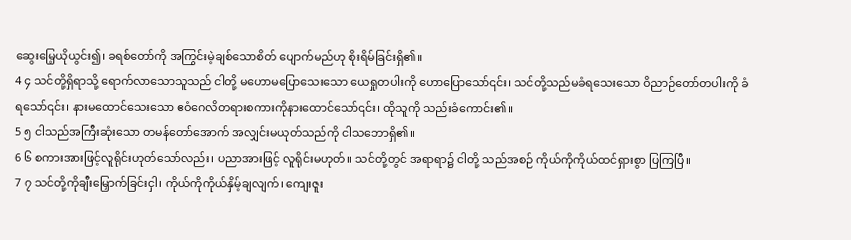ဆွေးမြေ့ယိုယွင်း၍၊ ခရစ်တော်ကို အကြွင်းမဲ့ချစ်သောစိတ် ပျောက်မည်ဟု စိုးရိမ်ခြင်းရှိ၏။
4 ၄ သင်တို့ရှိရာသို့ ရောက်လာသောသူသည် ငါတို့ မဟောမပြောသေးသော ယေရှုတပါးကို ဟောပြောသော်၎င်း၊ သင်တို့သည်မခံရသေးသော ဝိညာဉ်တော်တပါးကို ခံရသော်၎င်း၊ နားမထောင်သေးသော ဧဝံဂေလိတရားစကားကိုနားထောင်သော်၎င်း၊ ထိုသူကို သည်းခံကောင်း၏။
5 ၅ ငါသည်အကြီးဆုံးသော တမန်တော်အောက် အလျှင်းမယုတ်သည်ကို ငါသဘောရှိ၏။
6 ၆ စကားအားဖြင့်လူရိုင်းဟုတ်သော်လည်း၊ ပညာအားဖြင့် လူရိုင်းမဟုတ်။ သင်တို့တွင် အရာရာ၌ ငါတို့ သည်အစဉ် ကိုယ်ကိုကိုယ်ထင်ရှားစွာ ပြကြပြီ။
7 ၇ သင်တို့ကိုချီးမြှောက်ခြင်းငှါ၊ ကိုယ်ကိုကိုယ်နှိမ့်ချလျက်၊ ကျေးဇူး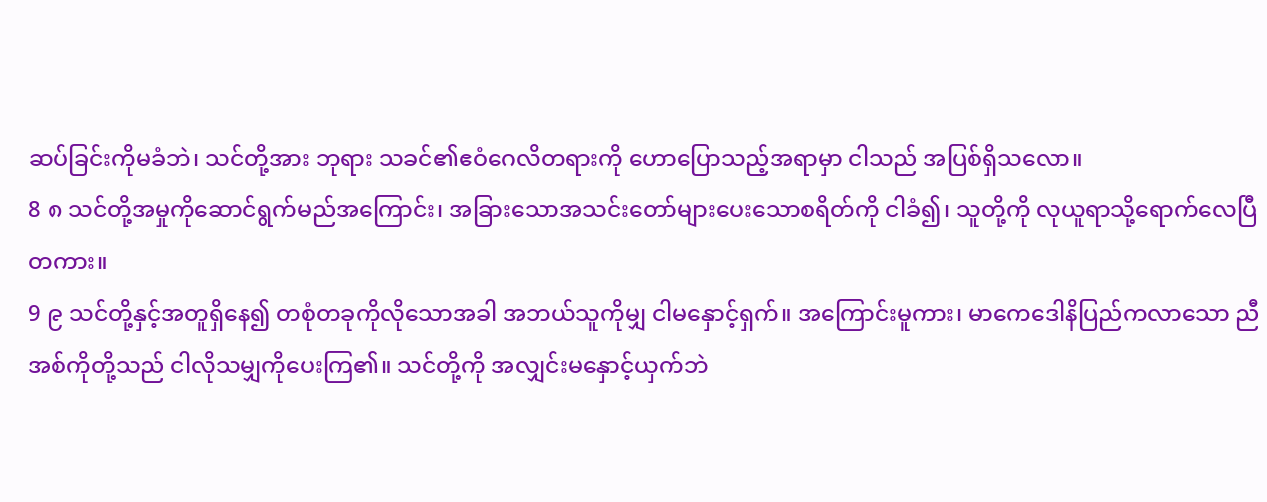ဆပ်ခြင်းကိုမခံဘဲ၊ သင်တို့အား ဘုရား သခင်၏ဧဝံဂေလိတရားကို ဟောပြောသည့်အရာမှာ ငါသည် အပြစ်ရှိသလော။
8 ၈ သင်တို့အမှုကိုဆောင်ရွက်မည်အကြောင်း၊ အခြားသောအသင်းတော်များပေးသောစရိတ်ကို ငါခံ၍၊ သူတို့ကို လုယူရာသို့ရောက်လေပြီတကား။
9 ၉ သင်တို့နှင့်အတူရှိနေ၍ တစုံတခုကိုလိုသောအခါ အဘယ်သူကိုမျှ ငါမနှောင့်ရှက်။ အကြောင်းမူကား၊ မာကေဒေါနိပြည်ကလာသော ညီအစ်ကိုတို့သည် ငါလိုသမျှကိုပေးကြ၏။ သင်တို့ကို အလျှင်းမနှောင့်ယှက်ဘဲ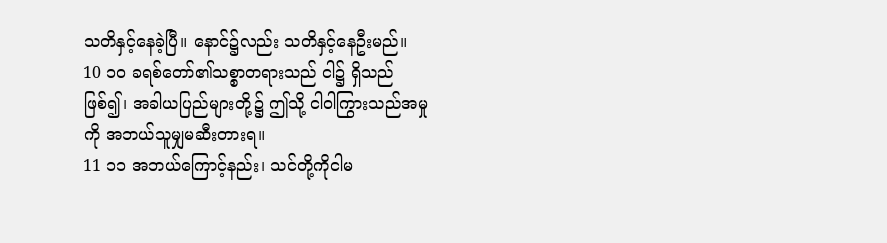သတိနှင့်နေခဲ့ပြီ။ နောင်၌လည်း သတိနှင့်နေဦးမည်။
10 ၁၀ ခရစ်တော်၏သစ္စာတရားသည် ငါ၌ ရှိသည် ဖြစ်၍၊ အခါယပြည်များတို့၌ ဤသို့ ငါဝါကြွားသည်အမှု ကို အဘယ်သူမျှမဆီးတားရ။
11 ၁၁ အဘယ်ကြောင့်နည်း၊ သင်တို့ကိုငါမ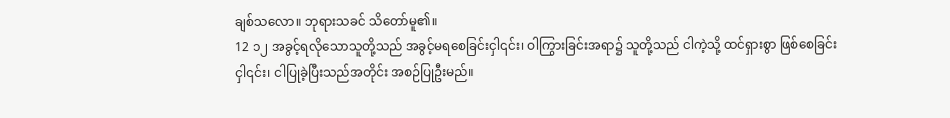ချစ်သလော။ ဘုရားသခင် သိတော်မူ၏။
12 ၁၂ အခွင့်ရလိုသောသူတို့သည် အခွင့်မရစေခြင်းငှါ၎င်း၊ ဝါကြွားခြင်းအရာ၌ သူတို့သည် ငါကဲ့သို့ ထင်ရှားစွာ ဖြစ်စေခြင်းငှါ၎င်း၊ ငါပြုခဲ့ပြီးသည်အတိုင်း အစဉ်ပြုဦးမည်။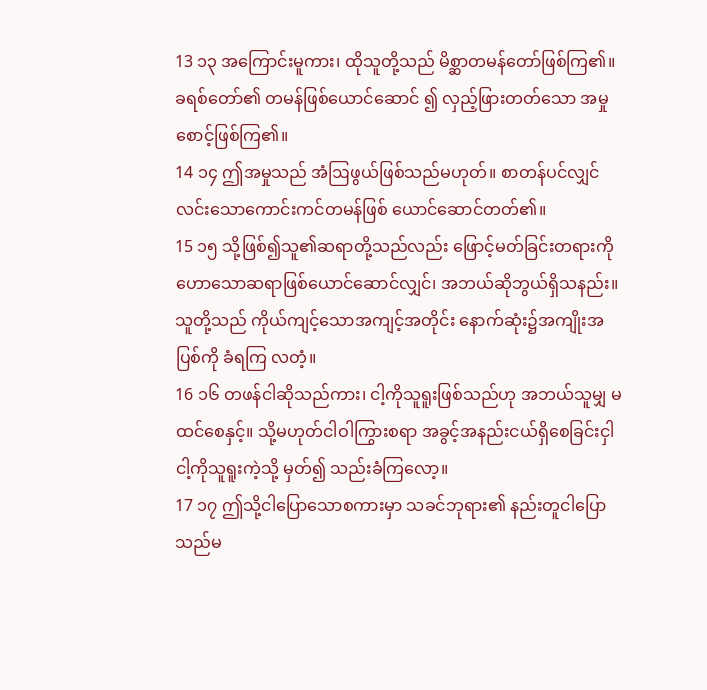13 ၁၃ အကြောင်းမူကား၊ ထိုသူတို့သည် မိစ္ဆာတမန်တော်ဖြစ်ကြ၏။ ခရစ်တော်၏ တမန်ဖြစ်ယောင်ဆောင် ၍ လှည့်ဖြားတတ်သော အမှုစောင့်ဖြစ်ကြ၏။
14 ၁၄ ဤအမှုသည် အံဩဖွယ်ဖြစ်သည်မဟုတ်။ စာတန်ပင်လျှင် လင်းသောကောင်းကင်တမန်ဖြစ် ယောင်ဆောင်တတ်၏။
15 ၁၅ သို့ဖြစ်၍သူ၏ဆရာတို့သည်လည်း ဖြောင့်မတ်ခြင်းတရားကို ဟောသောဆရာဖြစ်ယောင်ဆောင်လျှင်၊ အဘယ်ဆိုဘွယ်ရှိသနည်း။ သူတို့သည် ကိုယ်ကျင့်သောအကျင့်အတိုင်း နောက်ဆုံး၌အကျိုးအပြစ်ကို ခံရကြ လတံ့။
16 ၁၆ တဖန်ငါဆိုသည်ကား၊ ငါ့ကိုသူရူးဖြစ်သည်ဟု အဘယ်သူမျှ မထင်စေနှင့်။ သို့မဟုတ်ငါဝါကြွားစရာ အခွင့်အနည်းငယ်ရှိစေခြင်းငှါ ငါ့ကိုသူရူးကဲ့သို့ မှတ်၍ သည်းခံကြလော့။
17 ၁၇ ဤသို့ငါပြောသောစကားမှာ သခင်ဘုရား၏ နည်းတူငါပြောသည်မ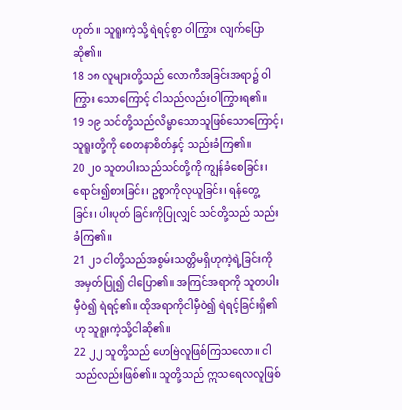ဟုတ်။ သူရူးကဲ့သို့ ရဲရင့်စွာ ဝါကြွား လျက်ပြောဆို၏။
18 ၁၈ လူများတို့သည် လောကီအခြင်းအရာ၌ ဝါကြွား သောကြောင့် ငါသည်လည်းဝါကြွားရ၏။
19 ၁၉ သင်တို့သည်လိမ္မာသောသူဖြစ်သောကြောင့်၊ သူရူးတို့ကို စေတနာစိတ်နှင့် သည်းခံကြ၏။
20 ၂၀ သူတပါးသည်သင်တို့ကို ကျွန်ခံစေခြင်း၊ ရောင်း၍စားခြင်း၊ ဥစ္စာကိုလုယူခြင်း၊ ရန်တွေ့ခြင်း၊ ပါးပုတ် ခြင်းကိုပြုလျှင် သင်တို့သည် သည်းခံကြ၏။
21 ၂၁ ငါတို့သည်အစွမ်းသတ္တိမရှိဟုကဲ့ရဲ့ခြင်းကို အမှတ်ပြု၍ ငါပြော၏။ အကြင်အရာကို သူတပါး မှီဝဲ၍ ရဲရင့်၏။ ထိုအရာကိုငါမှီဝဲ၍ ရဲရင့်ခြင်းရှိ၏ဟု သူရူးကဲ့သို့ငါဆို၏။
22 ၂၂ သူတို့သည် ဟေဗြဲလူဖြစ်ကြသလော။ ငါသည်လည်းဖြစ်၏။ သူတို့သည် ဣသရေလလူဖြစ်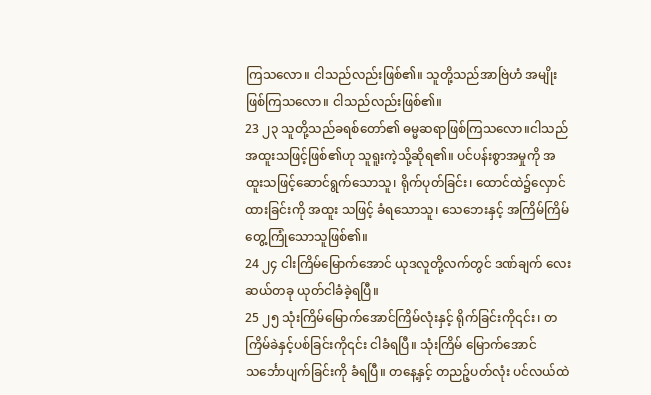ကြသလော။ ငါသည်လည်းဖြစ်၏။ သူတို့သည်အာဗြဲဟံ အမျိုးဖြစ်ကြသလော။ ငါသည်လည်းဖြစ်၏။
23 ၂၃ သူတို့သည်ခရစ်တော်၏ ဓမ္မဆရာဖြစ်ကြသလော။ငါသည် အထူးသဖြင့်ဖြစ်၏ဟု သူရူးကဲ့သို့ဆိုရ၏။ ပင်ပန်းစွာအမှုကို အထူးသဖြင့်ဆောင်ရွက်သောသူ၊ ရိုက်ပုတ်ခြင်း၊ ထောင်ထဲ၌လှောင်ထားခြင်းကို အထူး သဖြင့် ခံရသောသူ၊ သေဘေးနှင့် အကြိမ်ကြိမ် တွေ့ကြုံသောသူဖြစ်၏။
24 ၂၄ ငါးကြိမ်မြောက်အောင် ယုဒလူတို့လက်တွင် ဒဏ်ချက် လေးဆယ်တခု ယုတ်ငါခံခဲ့ရပြီ။
25 ၂၅ သုံးကြိမ်မြောက်အောင်ကြိမ်လုံးနှင့် ရိုက်ခြင်းကို၎င်း၊ တကြိမ်ခဲနှင့်ပစ်ခြင်းကို၎င်း ငါခံရပြီ။ သုံးကြိမ် မြောက်အောင် သင်္ဘောပျက်ခြင်းကို ခံရပြီ။ တနေ့နှင့် တညဉ့်ပတ်လုံး ပင်လယ်ထဲ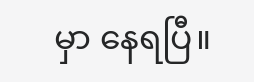မှာ နေရပြီ။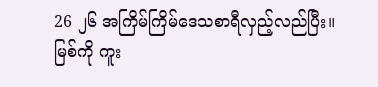26 ၂၆ အကြိမ်ကြိမ်ဒေသစာရီလှည့်လည်ပြီး။ မြစ်ကို ကူး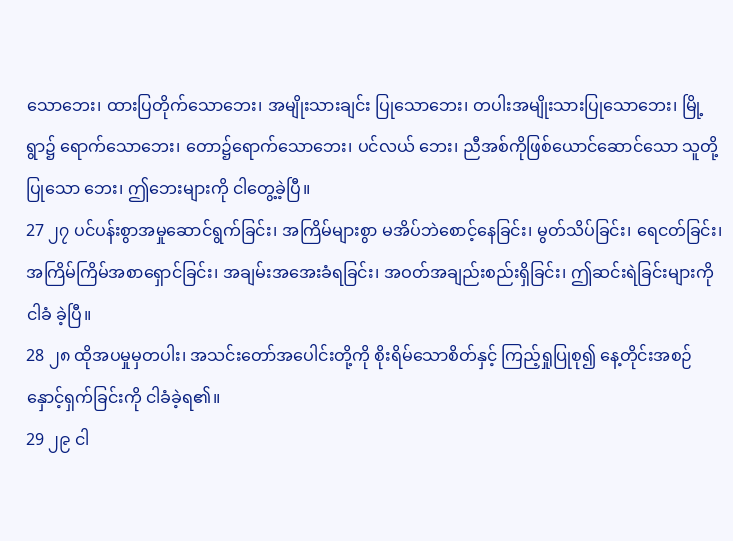သောဘေး၊ ထားပြတိုက်သောဘေး၊ အမျိုးသားချင်း ပြုသောဘေး၊ တပါးအမျိုးသားပြုသောဘေး၊ မြို့ရွာ၌ ရောက်သောဘေး၊ တော၌ရောက်သောဘေး၊ ပင်လယ် ဘေး၊ ညီအစ်ကိုဖြစ်ယောင်ဆောင်သော သူတို့ပြုသော ဘေး၊ ဤဘေးများကို ငါတွေ့ခဲ့ပြီ။
27 ၂၇ ပင်ပန်းစွာအမှုဆောင်ရွက်ခြင်း၊ အကြိမ်များစွာ မအိပ်ဘဲစောင့်နေခြင်း၊ မွတ်သိပ်ခြင်း၊ ရေငတ်ခြင်း၊ အကြိမ်ကြိမ်အစာရှောင်ခြင်း၊ အချမ်းအအေးခံရခြင်း၊ အဝတ်အချည်းစည်းရှိခြင်း၊ ဤဆင်းရဲခြင်းများကို ငါခံ ခဲ့ပြီ။
28 ၂၈ ထိုအပမှုမှတပါး၊ အသင်းတော်အပေါင်းတို့ကို စိုးရိမ်သောစိတ်နှင့် ကြည့်ရှုပြုစု၍ နေ့တိုင်းအစဉ် နှောင့်ရှက်ခြင်းကို ငါခံခဲ့ရ၏။
29 ၂၉ ငါ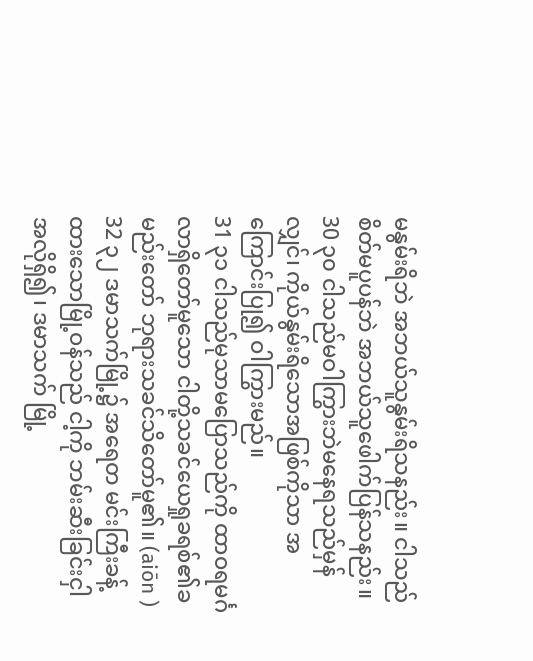မနွမ်းရိဘဲ အဘယ်သူနွမ်းရိသနည်း။ ငါသည် စိတ်မပူပန်ဘဲ အဘယ်သူဖေါက်ပြန်သနည်း။
30 ၃၀ ငါသည်မဝါကြွားဘဲမနေရသည်မှန်လျှင်၊ ကိုယ်နွမ်းရိသောအဖြစ်ကိုသာ အကြောင်းပြု၍ ဝါကြွားမည်။
31 ၃၁ ငါသည်မုသာမပြောသည်ကို ထာဝရမင်္ဂလာရှိတော်မူသော ငါတို့သခင်ယေရှုခရစ်၏ခမည်းတော် ဘုရားသခင်သိတော်မူ၏။ (aiōn )
32 ၃၂ ဒမာသက်မြို့၌ အရေတ မင်းကြီးခန့်ထားသောမြို့ဝန်သည် ငါ့ကို ဘမ်းဆီးခြင်းငှါအလိုရှိ၍၊ ဒမာသက် မြို့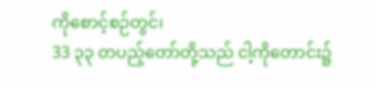ကိုစောင့်စဉ်တွင်၊
33 ၃၃ တပည့်တော်တို့သည် ငါ့ကိုတောင်း၌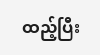ထည့်ပြီး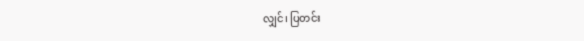လျှင်၊ ပြတင်း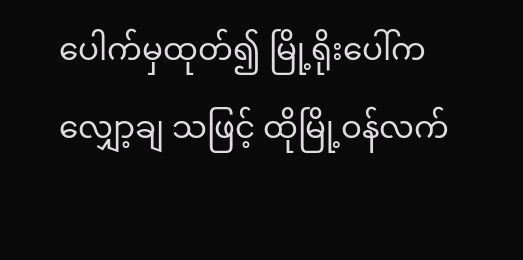ပေါက်မှထုတ်၍ မြို့ရိုးပေါ်က လျှော့ချ သဖြင့် ထိုမြို့ဝန်လက်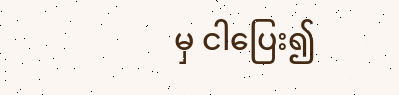မှ ငါပြေး၍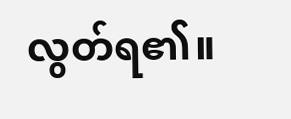လွတ်ရ၏။